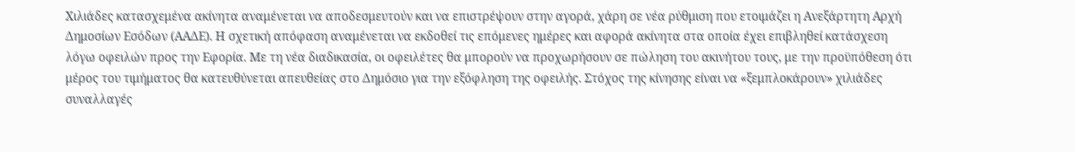Χιλιάδες κατασχεμένα ακίνητα αναμένεται να αποδεσμευτούν και να επιστρέψουν στην αγορά, χάρη σε νέα ρύθμιση που ετοιμάζει η Ανεξάρτητη Αρχή Δημοσίων Εσόδων (ΑΑΔΕ). Η σχετική απόφαση αναμένεται να εκδοθεί τις επόμενες ημέρες και αφορά ακίνητα στα οποία έχει επιβληθεί κατάσχεση λόγω οφειλών προς την Εφορία. Με τη νέα διαδικασία, οι οφειλέτες θα μπορούν να προχωρήσουν σε πώληση του ακινήτου τους, με την προϋπόθεση ότι μέρος του τιμήματος θα κατευθύνεται απευθείας στο Δημόσιο για την εξόφληση της οφειλής. Στόχος της κίνησης είναι να «ξεμπλοκάρουν» χιλιάδες συναλλαγές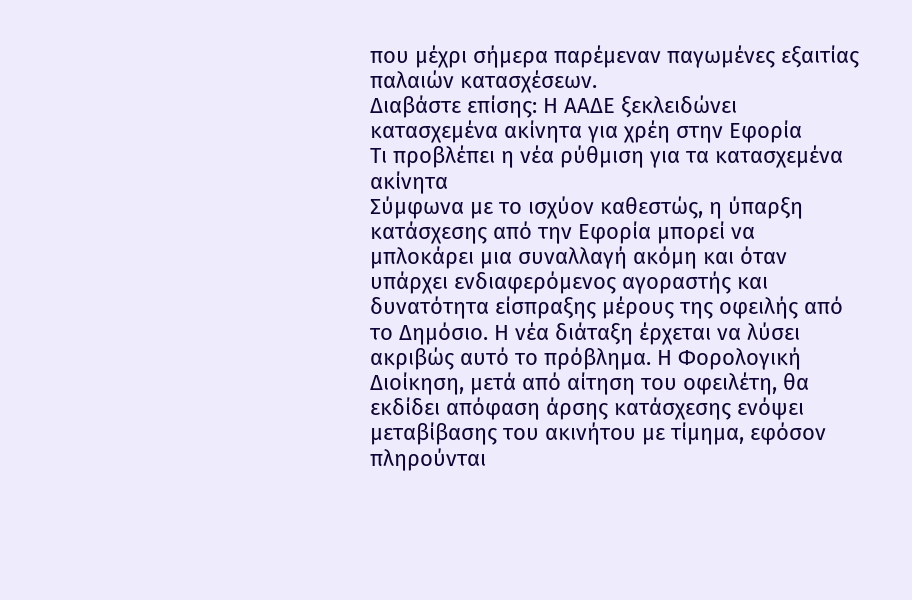που μέχρι σήμερα παρέμεναν παγωμένες εξαιτίας παλαιών κατασχέσεων.
Διαβάστε επίσης: Η ΑΑΔΕ ξεκλειδώνει κατασχεμένα ακίνητα για χρέη στην Εφορία
Τι προβλέπει η νέα ρύθμιση για τα κατασχεμένα ακίνητα
Σύμφωνα με το ισχύον καθεστώς, η ύπαρξη κατάσχεσης από την Εφορία μπορεί να μπλοκάρει μια συναλλαγή ακόμη και όταν υπάρχει ενδιαφερόμενος αγοραστής και δυνατότητα είσπραξης μέρους της οφειλής από το Δημόσιο. Η νέα διάταξη έρχεται να λύσει ακριβώς αυτό το πρόβλημα. Η Φορολογική Διοίκηση, μετά από αίτηση του οφειλέτη, θα εκδίδει απόφαση άρσης κατάσχεσης ενόψει μεταβίβασης του ακινήτου με τίμημα, εφόσον πληρούνται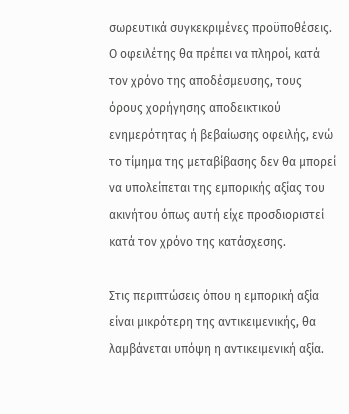σωρευτικά συγκεκριμένες προϋποθέσεις. Ο οφειλέτης θα πρέπει να πληροί, κατά τον χρόνο της αποδέσμευσης, τους όρους χορήγησης αποδεικτικού ενημερότητας ή βεβαίωσης οφειλής, ενώ το τίμημα της μεταβίβασης δεν θα μπορεί να υπολείπεται της εμπορικής αξίας του ακινήτου όπως αυτή είχε προσδιοριστεί κατά τον χρόνο της κατάσχεσης.

Στις περιπτώσεις όπου η εμπορική αξία είναι μικρότερη της αντικειμενικής, θα λαμβάνεται υπόψη η αντικειμενική αξία.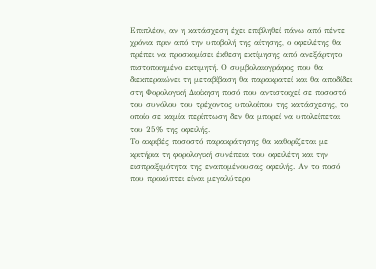Επιπλέον, αν η κατάσχεση έχει επιβληθεί πάνω από πέντε χρόνια πριν από την υποβολή της αίτησης, ο οφειλέτης θα πρέπει να προσκομίσει έκθεση εκτίμησης από ανεξάρτητο πιστοποιημένο εκτιμητή. Ο συμβολαιογράφος που θα διεκπεραιώνει τη μεταβίβαση θα παρακρατεί και θα αποδίδει στη Φορολογική Διοίκηση ποσό που αντιστοιχεί σε ποσοστό του συνόλου του τρέχοντος υπολοίπου της κατάσχεσης, το οποίο σε καμία περίπτωση δεν θα μπορεί να υπολείπεται του 25% της οφειλής.
Το ακριβές ποσοστό παρακράτησης θα καθορίζεται με κριτήρια τη φορολογική συνέπεια του οφειλέτη και την εισπραξιμότητα της εναπομένουσας οφειλής. Αν το ποσό που προκύπτει είναι μεγαλύτερο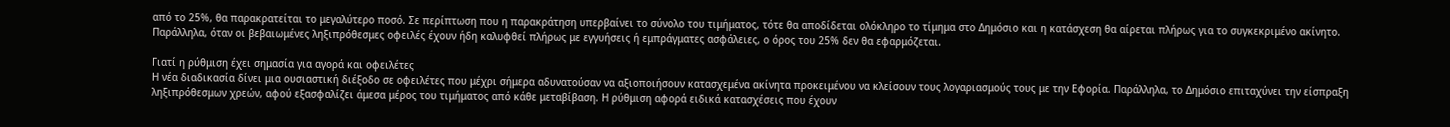από το 25%, θα παρακρατείται το μεγαλύτερο ποσό. Σε περίπτωση που η παρακράτηση υπερβαίνει το σύνολο του τιμήματος, τότε θα αποδίδεται ολόκληρο το τίμημα στο Δημόσιο και η κατάσχεση θα αίρεται πλήρως για το συγκεκριμένο ακίνητο. Παράλληλα, όταν οι βεβαιωμένες ληξιπρόθεσμες οφειλές έχουν ήδη καλυφθεί πλήρως με εγγυήσεις ή εμπράγματες ασφάλειες, ο όρος του 25% δεν θα εφαρμόζεται.

Γιατί η ρύθμιση έχει σημασία για αγορά και οφειλέτες
Η νέα διαδικασία δίνει μια ουσιαστική διέξοδο σε οφειλέτες που μέχρι σήμερα αδυνατούσαν να αξιοποιήσουν κατασχεμένα ακίνητα προκειμένου να κλείσουν τους λογαριασμούς τους με την Εφορία. Παράλληλα, το Δημόσιο επιταχύνει την είσπραξη ληξιπρόθεσμων χρεών, αφού εξασφαλίζει άμεσα μέρος του τιμήματος από κάθε μεταβίβαση. Η ρύθμιση αφορά ειδικά κατασχέσεις που έχουν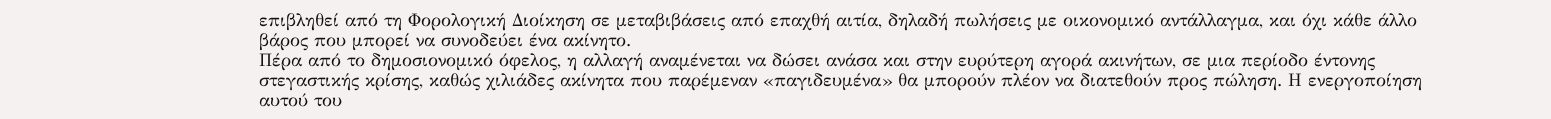επιβληθεί από τη Φορολογική Διοίκηση σε μεταβιβάσεις από επαχθή αιτία, δηλαδή πωλήσεις με οικονομικό αντάλλαγμα, και όχι κάθε άλλο βάρος που μπορεί να συνοδεύει ένα ακίνητο.
Πέρα από το δημοσιονομικό όφελος, η αλλαγή αναμένεται να δώσει ανάσα και στην ευρύτερη αγορά ακινήτων, σε μια περίοδο έντονης στεγαστικής κρίσης, καθώς χιλιάδες ακίνητα που παρέμεναν «παγιδευμένα» θα μπορούν πλέον να διατεθούν προς πώληση. Η ενεργοποίηση αυτού του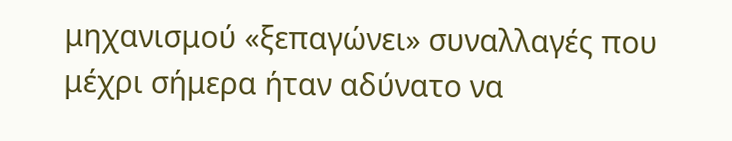μηχανισμού «ξεπαγώνει» συναλλαγές που μέχρι σήμερα ήταν αδύνατο να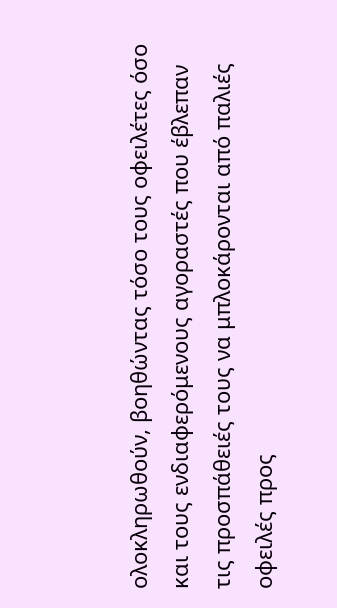ολοκληρωθούν, βοηθώντας τόσο τους οφειλέτες όσο και τους ενδιαφερόμενους αγοραστές που έβλεπαν τις προσπάθειές τους να μπλοκάρονται από παλιές οφειλές προς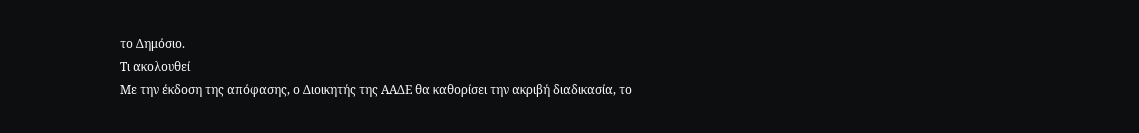το Δημόσιο.
Τι ακολουθεί
Με την έκδοση της απόφασης, ο Διοικητής της ΑΑΔΕ θα καθορίσει την ακριβή διαδικασία, το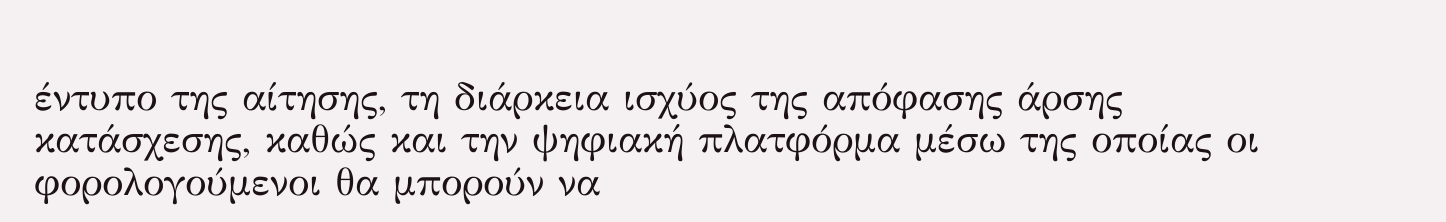έντυπο της αίτησης, τη διάρκεια ισχύος της απόφασης άρσης κατάσχεσης, καθώς και την ψηφιακή πλατφόρμα μέσω της οποίας οι φορολογούμενοι θα μπορούν να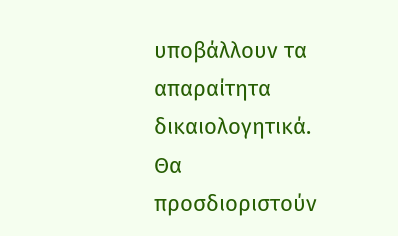υποβάλλουν τα απαραίτητα δικαιολογητικά. Θα προσδιοριστούν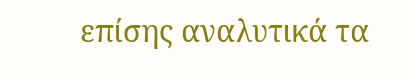επίσης αναλυτικά τα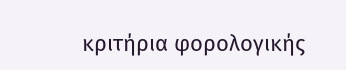κριτήρια φορολογικής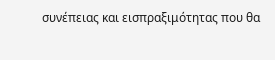συνέπειας και εισπραξιμότητας που θα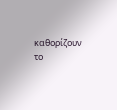καθορίζουν το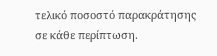τελικό ποσοστό παρακράτησης σε κάθε περίπτωση.